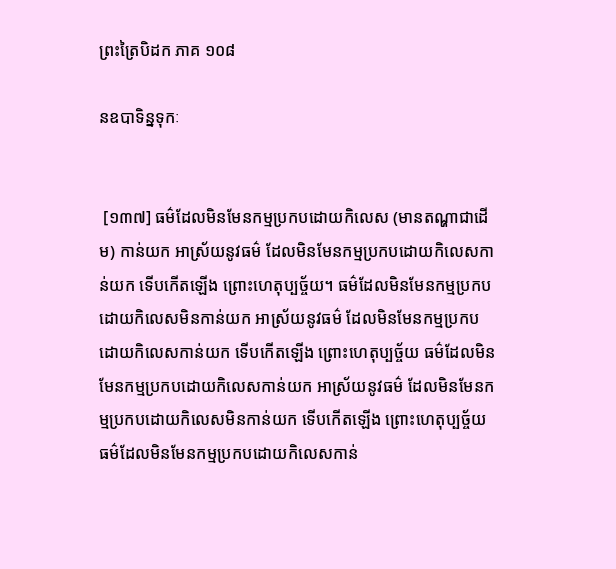ព្រះត្រៃបិដក ភាគ ១០៨

នឧបាទិន្នទុកៈ


 [១៣៧] ធម៌ដែលមិនមែនកម្មប្រកបដោយកិលេស (មានតណ្ហាជាដើម) កាន់យក អាស្រ័យនូវធម៌ ដែលមិនមែនកម្មប្រកបដោយកិលេសកាន់យក ទើបកើតឡើង ព្រោះហេតុប្បច្ច័យ។ ធម៌ដែលមិនមែនកម្មប្រកបដោយកិលេសមិនកាន់យក អាស្រ័យនូវធម៌ ដែលមិនមែនកម្មប្រកបដោយកិលេសកាន់យក ទើបកើតឡើង ព្រោះហេតុប្បច្ច័យ ធម៌ដែលមិនមែនកម្មប្រកបដោយកិលេសកាន់យក អាស្រ័យនូវធម៌ ដែលមិនមែនកម្មប្រកបដោយកិលេសមិនកាន់យក ទើបកើតឡើង ព្រោះហេតុប្បច្ច័យ ធម៌ដែលមិនមែនកម្មប្រកបដោយកិលេសកាន់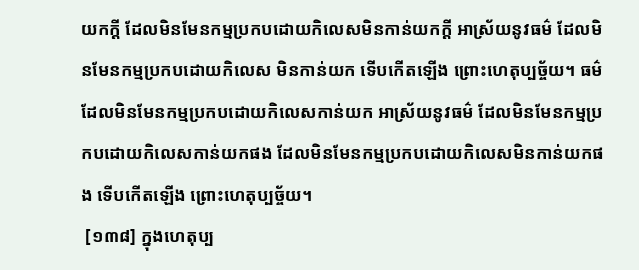យកក្តី ដែលមិនមែនកម្មប្រកបដោយកិលេសមិនកាន់យកក្តី អាស្រ័យនូវធម៌ ដែលមិនមែនកម្មប្រកបដោយកិលេស មិនកាន់យក ទើបកើតឡើង ព្រោះហេតុប្បច្ច័យ។ ធម៌ដែលមិនមែនកម្មប្រកបដោយកិលេសកាន់យក អាស្រ័យនូវធម៌ ដែលមិនមែនកម្មប្រកបដោយកិលេសកាន់យកផង ដែលមិនមែនកម្មប្រកបដោយកិលេសមិនកាន់យកផង ទើបកើតឡើង ព្រោះហេតុប្បច្ច័យ។
 [១៣៨] ក្នុងហេតុប្ប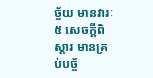ច្ច័យ មានវារៈ៥ សេចក្តីពិស្តារ មានគ្រប់បច្ច័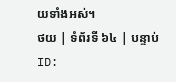យទាំងអស់។
ថយ | ទំព័រទី ៦៤ | បន្ទាប់
ID: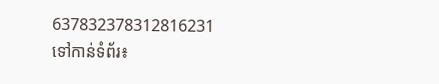637832378312816231
ទៅកាន់ទំព័រ៖